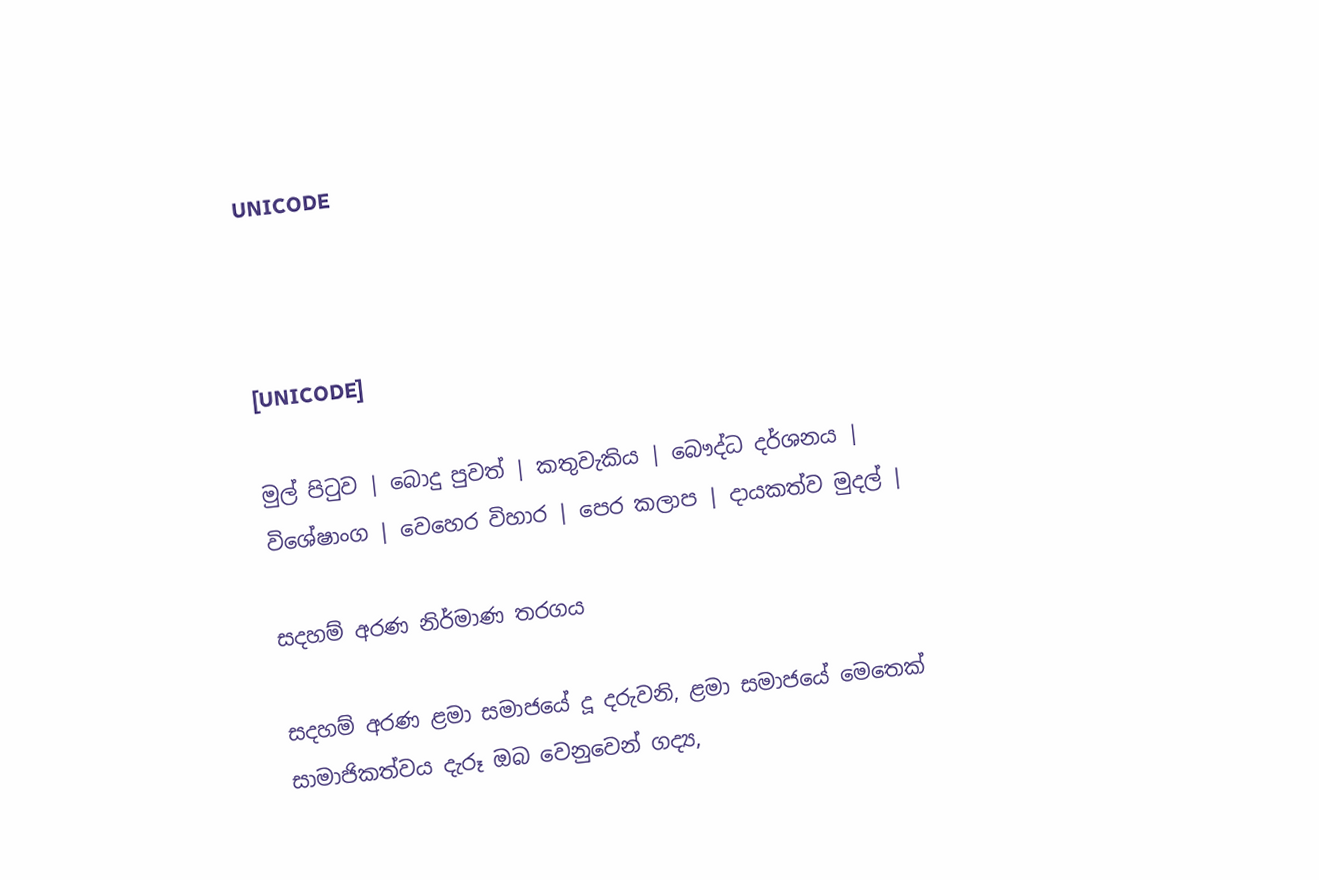UNICODE



[UNICODE]

මුල් පිටුව | බොදු පුවත් | කතුවැකිය | බෞද්ධ දර්ශනය | විශේෂාංග | වෙහෙර විහාර | පෙර කලාප | දායකත්ව මුදල් |

සදහම් අරණ නිර්මාණ තරගය

සදහම් අරණ ළමා සමාජයේ දූ දරුවනි, ළමා සමාජයේ මෙතෙක් සාමාජිකත්වය දැරූ ඔබ වෙනුවෙන් ගද්‍ය,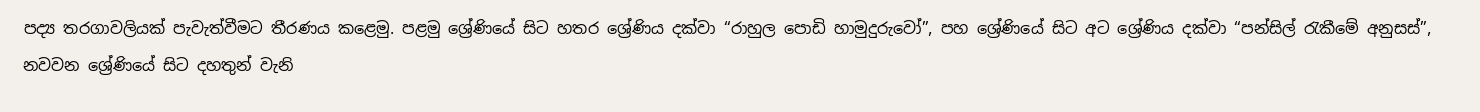පද්‍ය තරගාවලියක් පැවැත්වීමට තීරණය කළෙමු. පළමු ශ්‍රේණියේ සිට හතර ශ්‍රේණිය දක්වා “රාහුල පොඩි හාමුදුරුවෝ”, පහ ශ්‍රේණියේ සිට අට ශ්‍රේණිය දක්වා “පන්සිල් රැකීමේ අනුසස්”, නවවන ශ්‍රේණියේ සිට දහතුන් වැනි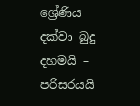ශ්‍රේණිය දක්වා බුදු දහමයි – පරිසරයයි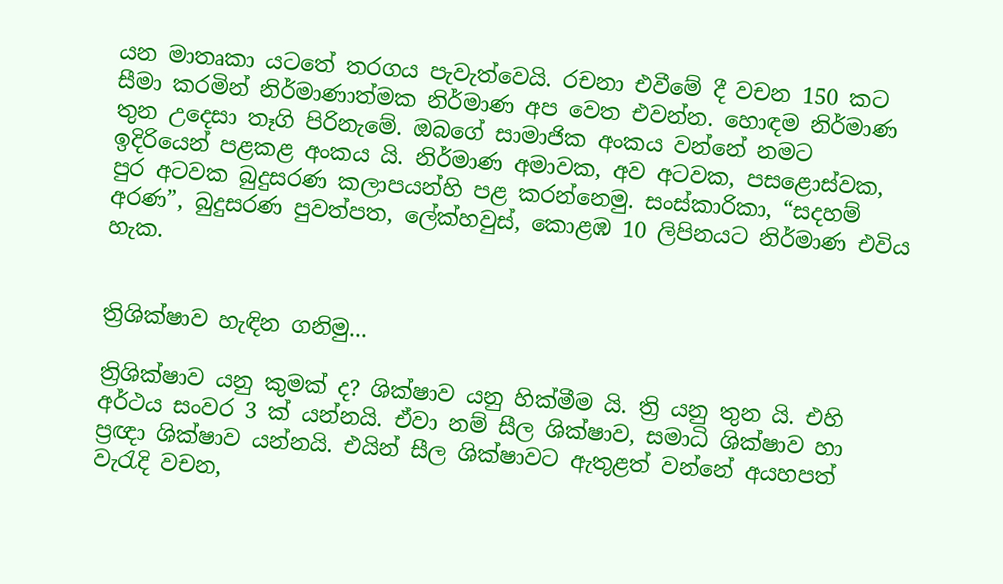යන මාතෘකා යටතේ තරගය පැවැත්වෙයි. රචනා එවීමේ දී වචන 150 කට සීමා කරමින් නිර්මාණාත්මක නිර්මාණ අප වෙත එවන්න. හොඳම නිර්මාණ තුන උදෙසා තෑගි පිරිනැමේ. ඔබගේ සාමාජික අංකය වන්නේ නමට ඉදිරියෙන් පළකළ අංකය යි. නිර්මාණ අමාවක, අව අටවක, පසළොස්වක, පුර අටවක බුදුසරණ කලාපයන්හි පළ කරන්නෙමු. සංස්කාරිකා, “සදහම් අරණ”, බුදුසරණ පුවත්පත, ලේක්හවුස්, කොළඹ 10 ලිපිනයට නිර්මාණ එවිය හැක.


ත්‍රිශික්ෂාව හැඳින ගනිමු...

ත්‍රිශික්ෂාව යනු කුමක් ද? ශික්ෂාව යනු හික්මීම යි. ත්‍රි යනු තුන යි. එහි අර්ථය සංවර 3 ක් යන්නයි. ඒවා නම් සීල ශික්ෂාව, සමාධි ශික්ෂාව හා ප්‍රඥා ශික්ෂාව යන්නයි. එයින් සීල ශික්ෂාවට ඇතුළත් වන්නේ අයහපත් වැරැදි වචන,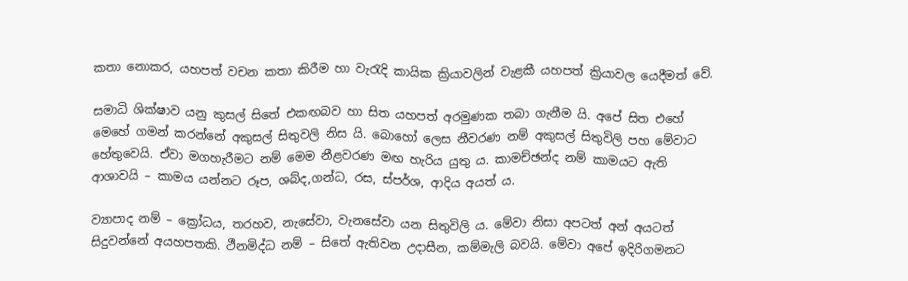කතා නොකර, යහපත් වචන කතා කිරීම හා වැරැදි කායික ක්‍රියාවලින් වැළකී යහපත් ක්‍රියාවල යෙදීමත් වේ.

සමාධි ශික්ෂාව යනු කුසල් සිතේ එකඟබව හා සිත යහපත් අරමුණක තබා ගැනීම යි. අපේ සිත එහේ මෙහේ ගමන් කරන්නේ අකුසල් සිතුවලි නිස යි. බොහෝ ලෙස නීවරණ නම් අකුසල් සිතුවිලි පහ මේවාට හේතුවෙයි. ඒවා මගහැරීමට නම් මෙම නීළවරණ මඟ හැරිය යුතු ය. කාමච්ඡන්ද නම් කාමයට ඇති ආශාවයි – කාමය යන්නට රූප, ශබ්ද,ගන්ධ, රස, ස්පර්ශ, ආදිය අයත් ය.

ව්‍යාපාද නම් – ක්‍රෝධය, තරහව, නැසේවා, වැනසේවා යන සිතුවිලි ය. මේවා නිසා අපටත් අන් අයටත් සිදුවන්නේ අයහපතකි. ථීනමිද්ධ නම් – සිතේ ඇතිවන උදාසීන, කම්මැලි බවයි. මේවා අපේ ඉදිරිගමනට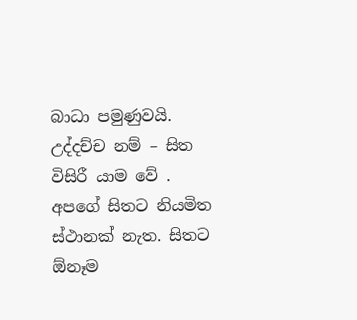බාධා පමුණුවයි. උද්දච්ච නම් – සිත විසිරී යාම වේ . අපගේ සිතට නියමිත ස්ථානක් නැත. සිතට ඕනෑම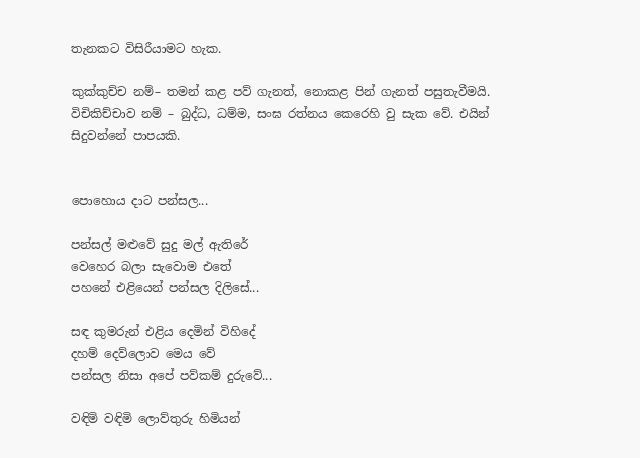තැනකට විසිරීයාමට හැක.

කුක්කුච්ච නම්– තමන් කළ පව් ගැනත්, නොකළ පින් ගැනත් පසුතැවීමයි. විචිකිච්චාව නම් – බුද්ධ, ධම්ම, සංඝ රත්නය කෙරෙහි වු සැක වේ. එයින් සිදුවන්නේ පාපයකි.


පොහොය දාට පන්සල...

පන්සල් මළුවේ සුදු මල් ඇතිරේ
වෙහෙර බලා සැවොම එතේ
පහනේ එළියෙන් පන්සල දිලිසේ...

සඳ කුමරුන් එළිය දෙමින් විහිදේ
දහම් දෙව්ලොව මෙය වේ
පන්සල නිසා අපේ පව්කම් දුරුවේ...

වඳිමි වඳිමි ලොව්තුරු හිමියන්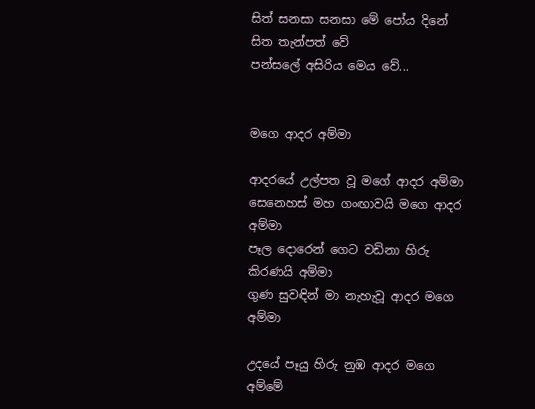සිත් සනසා සනසා මේ පෝය දිනේ
සිත තැන්පත් වේ
පන්සලේ අසිරිය මෙය වේ...


මගෙ ආදර අම්මා

ආදරයේ උල්පත වූ මගේ ආදර අම්මා
සෙනෙහස් මහ ගංඟාවයි මගෙ ආදර අම්මා
පෑල දොරෙන් ගෙට වඩිනා හිරු කිරණයි අම්මා
ගුණ සුවඳින් මා නැහැවූ ආදර මගෙ අම්මා

උදයේ පෑයු හිරු නුඹ ආදර මගෙ අම්මේ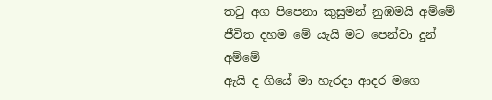තටු අග පිපෙනා කුසුමන් නුඹමයි අම්මේ
ජීවිත දහම මේ යැයි මට පෙන්වා දුන් අම්මේ
ඇයි ද ගියේ මා හැරදා ආදර මගෙ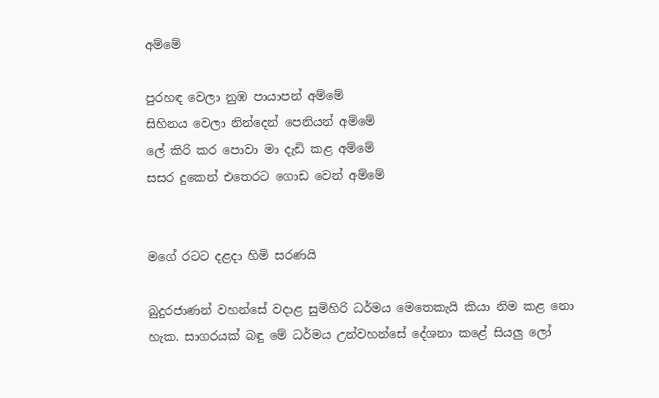අම්මේ

පුරහඳ වෙලා නුඹ පායාපන් අම්මේ
සිහිනය වෙලා නින්දෙන් පෙනියන් අම්මේ
ලේ කිරි කර පොවා මා දැඩි කළ අම්මේ
සසර දුකෙන් එතෙරට ගොඩ වෙන් අම්මේ


මගේ රටට දළදා හිමි සරණයි

බුදුරජාණන් වහන්සේ වදාළ සුමිහිරි ධර්මය මෙතෙකැයි කියා නිම කළ නො හැක. සාගරයක් බඳු මේ ධර්මය උන්වහන්සේ දේශනා කළේ සියලු ලෝ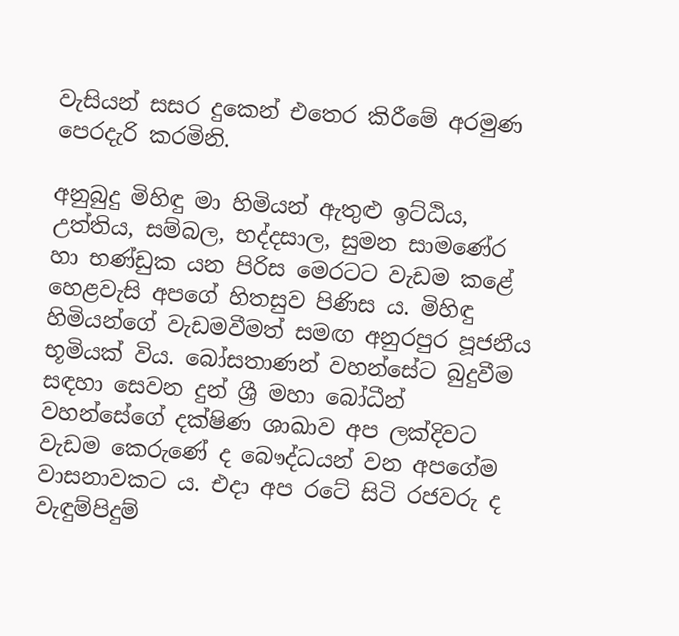වැසියන් සසර දුකෙන් එතෙර කිරීමේ අරමුණ පෙරදැරි කරමිනි.

අනුබුදු මිහිඳු මා හිමියන් ඇතුළු ඉට්ඨිය, උත්තිය, සම්බල, භද්දසාල, සුමන සාමණේර හා භණ්ඩුක යන පිරිස මෙරටට වැඩම කළේ හෙළවැසි අපගේ හිතසුව පිණිස ය. මිහිඳු හිමියන්ගේ වැඩමවීමත් සමඟ අනුරපුර පූජනීය භූමියක් විය. බෝසතාණන් වහන්සේට බුදුවීම සඳහා සෙවන දුන් ශ්‍රී මහා බෝධීන් වහන්සේගේ දක්ෂිණ ශාඛාව අප ලක්දිවට වැඩම කෙරුණේ ද බෞද්ධයන් වන අපගේම වාසනාවකට ය. එදා අප රටේ සිටි රජවරු ද වැඳුම්පිදුම්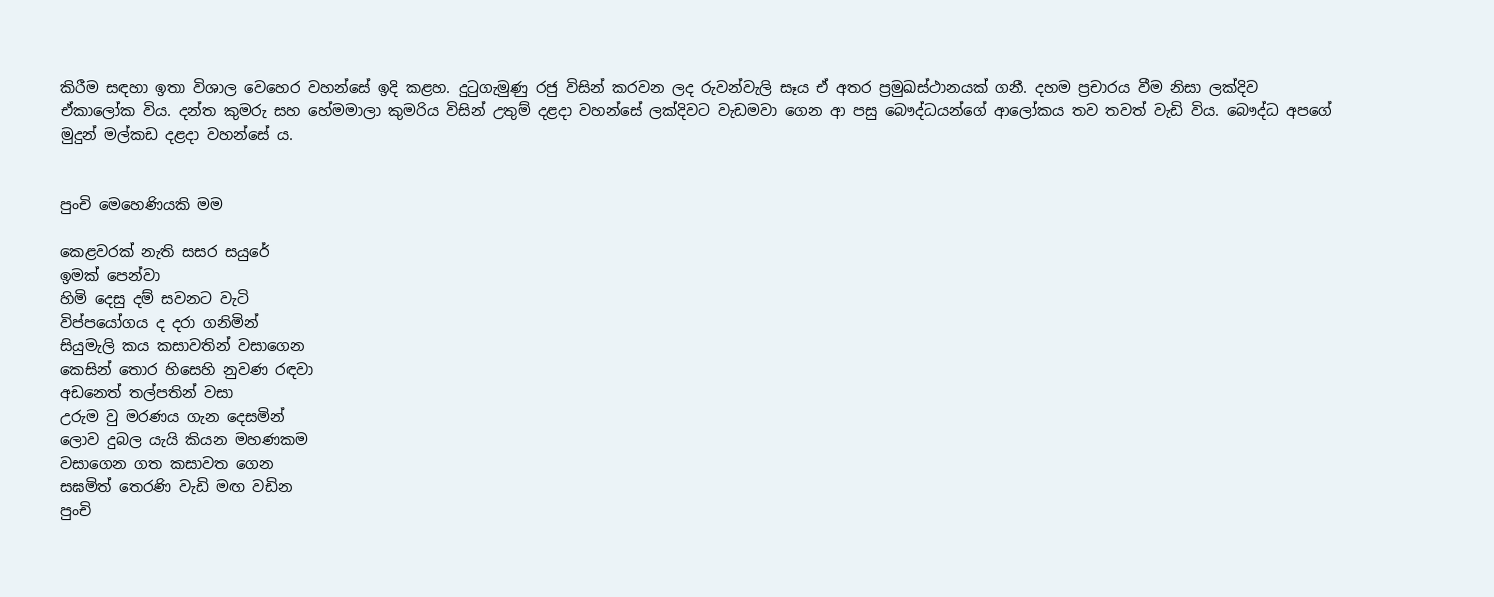කිරීම සඳහා ඉතා විශාල වෙහෙර වහන්සේ ඉදි කළහ. දුටුගැමුණු රජු විසින් කරවන ලද රුවන්වැලි සෑය ඒ අතර ප්‍රමුඛස්ථානයක් ගනී. දහම ප්‍රචාරය වීම නිසා ලක්දිව ඒකාලෝක විය. දන්ත කුමරු සහ හේමමාලා කුමරිය විසින් උතුම් දළදා වහන්සේ ලක්දිවට වැඩමවා ගෙන ආ පසු බෞද්ධයන්ගේ ආලෝකය තව තවත් වැඩි විය. බෞද්ධ අපගේ මුදුන් මල්කඩ දළදා වහන්සේ ය.


පුංචි මෙහෙණියකි මම

කෙළවරක් නැති සසර සයුරේ
ඉමක් පෙන්වා
හිමි දෙසු දම් සවනට වැටි
විප්පයෝගය ද දරා ගනිමින්
සියුමැලි කය කසාවතින් වසාගෙන
කෙසින් තොර හිසෙහි නුවණ රඳවා
අඩනෙත් තල්පතින් වසා
උරුම වු මරණය ගැන දෙසමින්
ලොව දුබල යැයි කියන මහණකම
වසාගෙන ගත කසාවත ගෙන
සඝමිත් තෙරණි වැඩි මඟ වඩින
පුංචි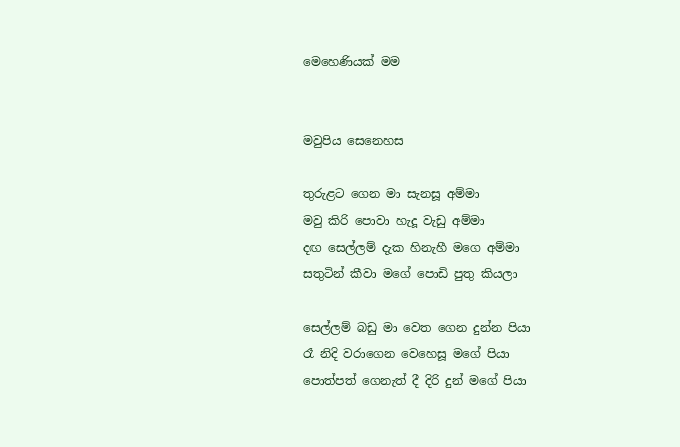මෙහෙණියක් මම


මවුපිය සෙනෙහස

තුරුළට ගෙන මා සැනසූ අම්මා
මවු කිරි පොවා හැදූ වැඩු අම්මා
දඟ සෙල්ලම් දැක හිනැහී මගෙ අම්මා
සතුටින් කීවා මගේ පොඩි පුතු කියලා

සෙල්ලම් බඩු මා වෙත ගෙන දුන්න පියා
රෑ නිදි වරාගෙන වෙහෙසූ මගේ පියා
පොත්පත් ගෙනැත් දී දිරි දුන් මගේ පියා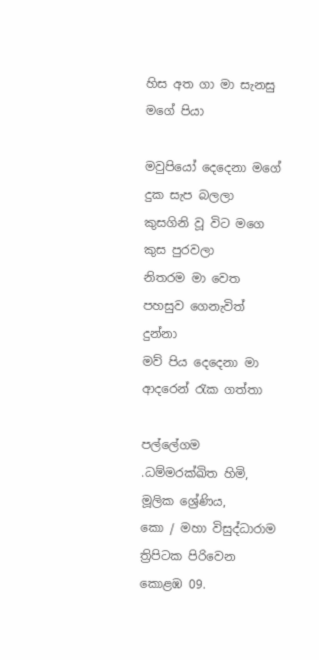හිස අත ගා මා සැනසු මගේ පියා

මවුපියෝ දෙදෙනා මගේ දුක සැප බලලා
කුසගිනි වූ විට මගෙ කුස පුරවලා
නිතරම මා වෙත පහසුව ගෙනැවිත් දුන්නා
මව් පිය දෙදෙනා මා ආදරෙන් රැක ගත්තා

පල්ලේගම .ධම්මරක්ඛිත හිමි,
මූලික ශ්‍රේණිය,
කො / මහා විසුද්ධාරාම ත්‍රිපිටක පිරිවෙන
කොළඹ 09.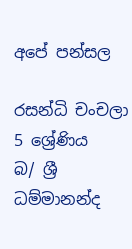අපේ පන්සල

රසන්ධි චංචලා
5 ශ්‍රේණිය
බ/ ශ්‍රී ධම්මානන්ද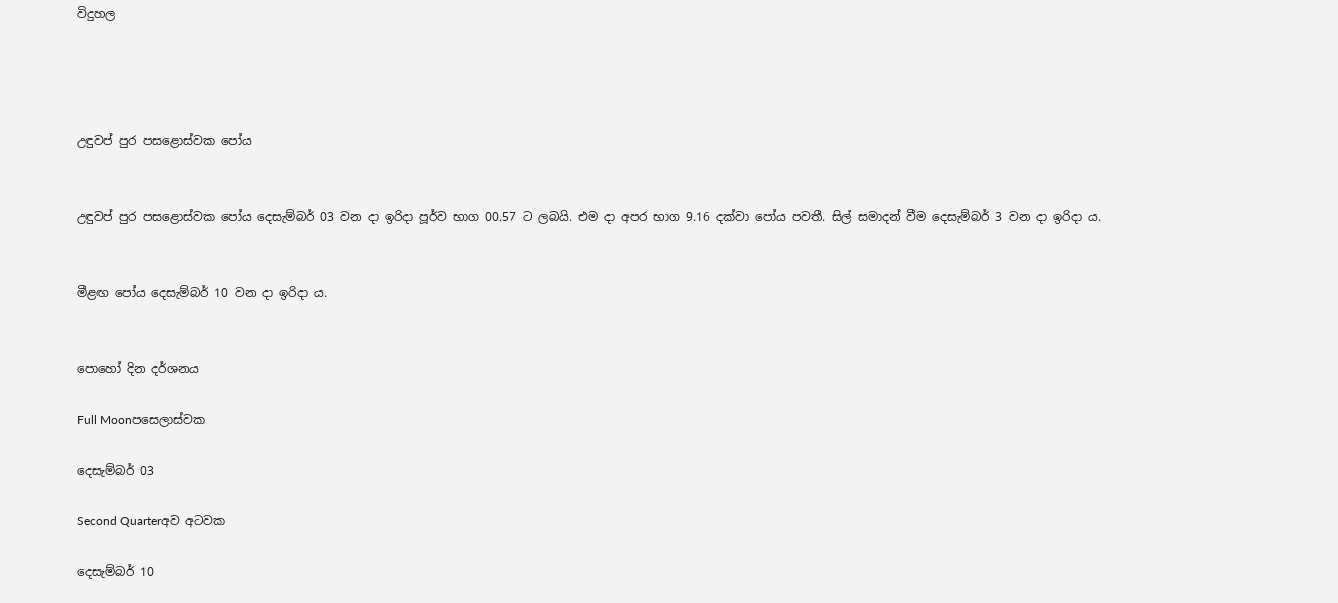විදුහල




උඳුවප් පුර පසළොස්වක පෝය


උඳුවප් පුර පසළොස්වක පෝය දෙසැම්බර් 03 වන දා ඉරිදා පූර්ව භාග 00.57 ට ලබයි. එම දා අපර භාග 9.16 දක්වා පෝය පවතී. සිල් සමාදන් වීම දෙසැම්බර් 3 වන දා ඉරිදා ය.


මීළඟ පෝය දෙසැම්බර් 10 වන දා ඉරිදා ය.


පොහෝ දින දර්ශනය

Full Moonපසෙලාස්වක

දෙසැම්බර් 03

Second Quarterඅව අටවක

දෙසැම්බර් 10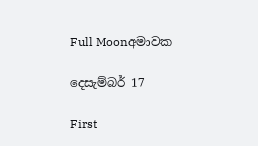Full Moonඅමාවක

දෙසැම්බර් 17

First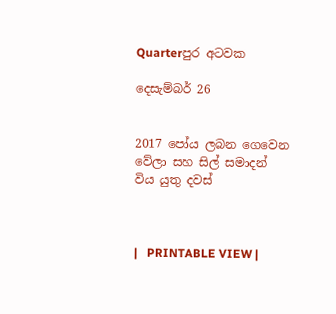Quarterපුර අටවක

දෙසැම්බර් 26


2017 පෝය ලබන ගෙවෙන වේලා සහ සිල් සමාදන් විය යුතු දවස්



|   PRINTABLE VIEW |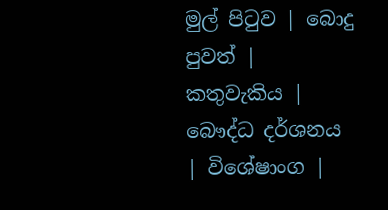මුල් පිටුව | බොදු පුවත් | කතුවැකිය | බෞද්ධ දර්ශනය | විශේෂාංග |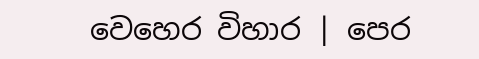වෙහෙර විහාර | පෙර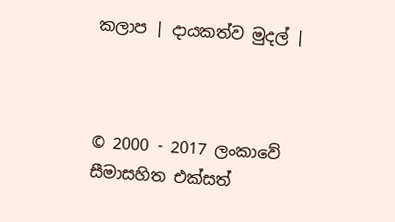කලාප | දායකත්ව මුදල් |



© 2000 - 2017 ලංකාවේ සීමාසහිත එක්සත්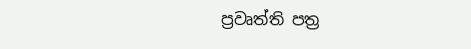ප්‍රවෘත්ති පත්‍ර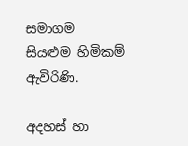සමාගම
සියළුම හිමිකම් ඇවිරිණි.

අදහස් හා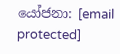යෝජනා: [email protected]